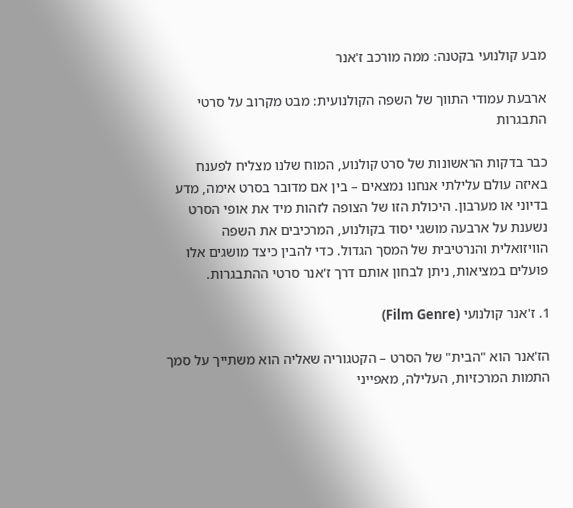מבע קולנועי בקטנה: ממה מורכב ז'אנר

ארבעת עמודי התווך של השפה הקולנועית: מבט מקרוב על סרטי התבגרות

כבר בדקות הראשונות של סרט קולנוע, המוח שלנו מצליח לפענח באיזה עולם עלילתי אנחנו נמצאים – בין אם מדובר בסרט אימה, מדע בדיוני או מערבון. היכולת הזו של הצופה לזהות מיד את אופי הסרט נשענת על ארבעה מושגי יסוד בקולנוע, המרכיבים את השפה הוויזואלית והנרטיבית של המסך הגדול. כדי להבין כיצד מושגים אלו פועלים במציאות, ניתן לבחון אותם דרך ז'אנר סרטי ההתבגרות.

1. ז'אנר קולנועי (Film Genre)

הז'אנר הוא "הבית" של הסרט – הקטגוריה שאליה הוא משתייך על סמך התמות המרכזיות, העלילה, מאפייני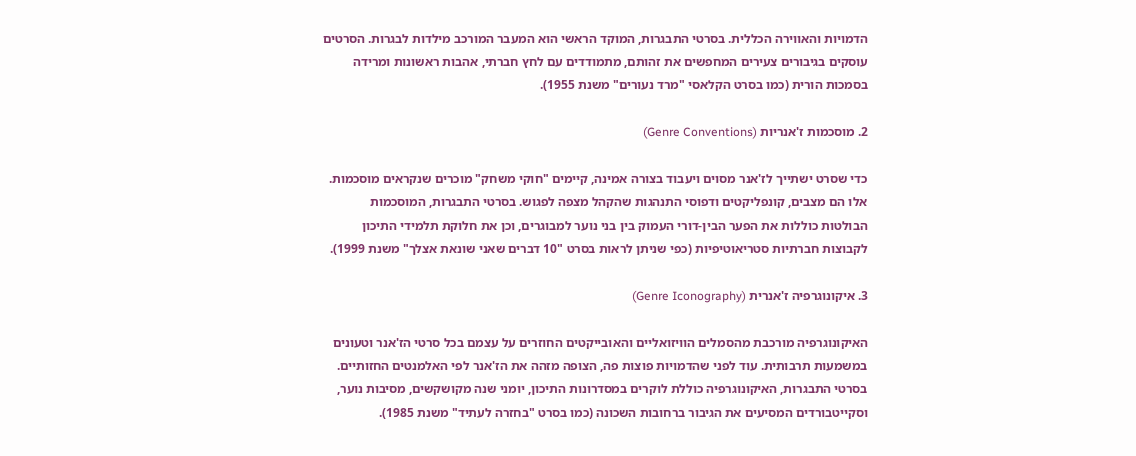הדמויות והאווירה הכללית. בסרטי התבגרות, המוקד הראשי הוא המעבר המורכב מילדות לבגרות. הסרטים עוסקים בגיבורים צעירים המחפשים את זהותם, מתמודדים עם לחץ חברתי, אהבות ראשונות ומרידה בסמכות הורית (כמו בסרט הקלאסי "מרד נעורים" משנת 1955).

2. מוסכמות ז'אנריות (Genre Conventions)

כדי שסרט ישתייך לז'אנר מסוים ויעבוד בצורה אמינה, קיימים "חוקי משחק" מוכרים שנקראים מוסכמות. אלו הם מצבים, קונפליקטים ודפוסי התנהגות שהקהל מצפה לפגוש. בסרטי התבגרות, המוסכמות הבולטות כוללות את הפער הבין-דורי העמוק בין בני נוער למבוגרים, וכן את חלוקת תלמידי התיכון לקבוצות חברתיות סטריאוטיפיות (כפי שניתן לראות בסרט "10 דברים שאני שונאת אצלך" משנת 1999).

3. איקונוגרפיה ז'אנרית (Genre Iconography)

האיקונוגרפיה מורכבת מהסמלים הוויזואליים והאובייקטים החוזרים על עצמם בכל סרטי הז'אנר וטעונים במשמעות תרבותית. עוד לפני שהדמויות פוצות פה, הצופה מזהה את הז'אנר לפי האלמנטים החזותיים. בסרטי התבגרות, האיקונוגרפיה כוללת לוקרים במסדרונות התיכון, יומני שנה מקושקשים, מסיבות נוער, וסקייטבורדים המסיעים את הגיבור ברחובות השכונה (כמו בסרט "בחזרה לעתיד" משנת 1985).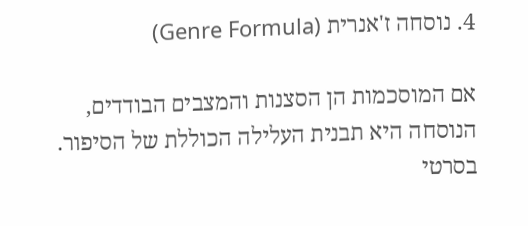4. נוסחה ז'אנרית (Genre Formula)

אם המוסכמות הן הסצנות והמצבים הבודדים, הנוסחה היא תבנית העלילה הכוללת של הסיפור. בסרטי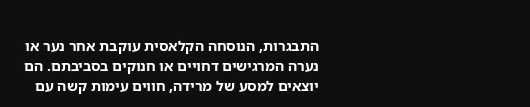התבגרות, הנוסחה הקלאסית עוקבת אחר נער או נערה המרגישים דחויים או חנוקים בסביבתם. הם יוצאים למסע של מרידה, חווים עימות קשה עם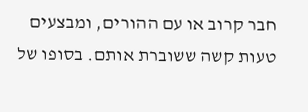חבר קרוב או עם ההורים, ומבצעים טעות קשה ששוברת אותם. בסופו של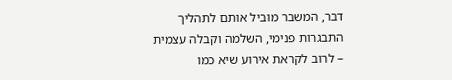דבר, המשבר מוביל אותם לתהליך התבגרות פנימי, השלמה וקבלה עצמית – לרוב לקראת אירוע שיא כמו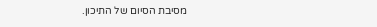מסיבת הסיום של התיכון.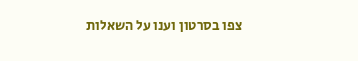צפו בסרטון וענו על השאלות